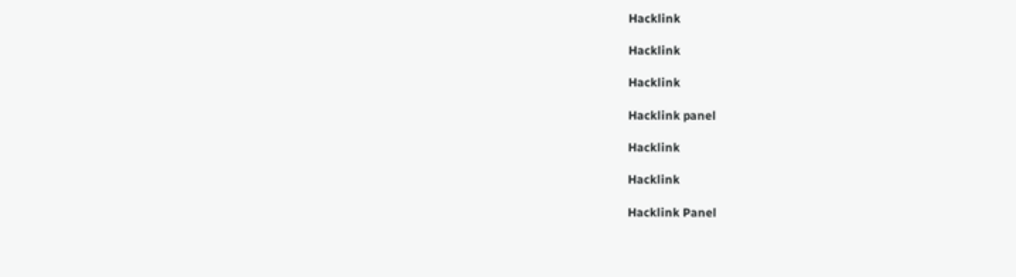Hacklink

Hacklink

Hacklink

Hacklink panel

Hacklink

Hacklink

Hacklink Panel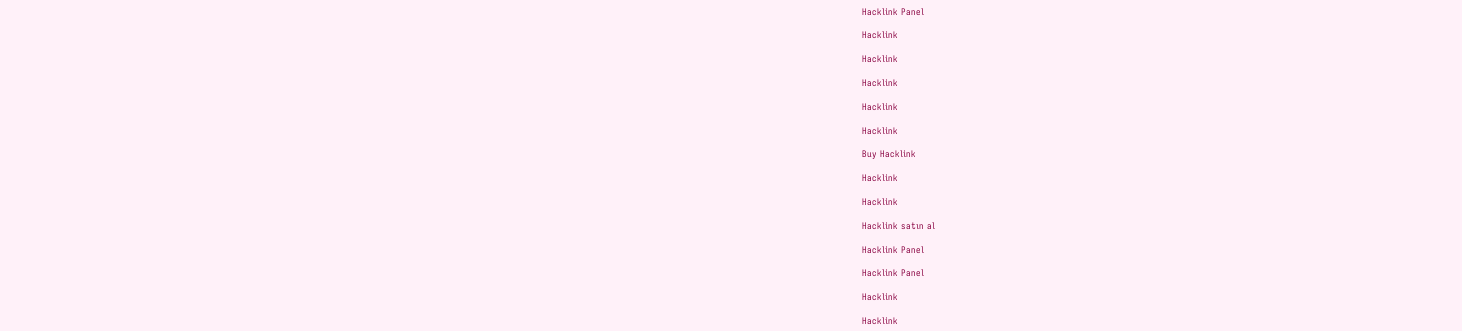Hacklink Panel

Hacklink

Hacklink

Hacklink

Hacklink

Hacklink

Buy Hacklink

Hacklink

Hacklink

Hacklink satın al

Hacklink Panel

Hacklink Panel

Hacklink

Hacklink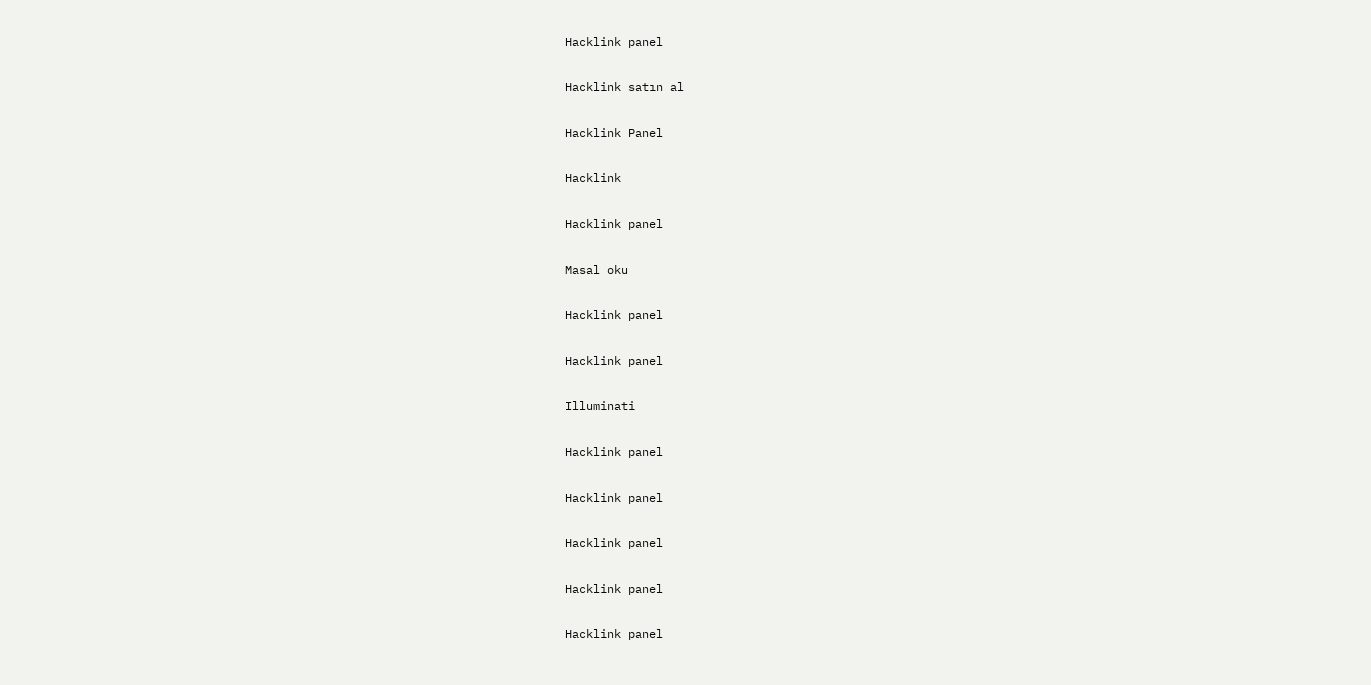Hacklink panel

Hacklink satın al

Hacklink Panel

Hacklink

Hacklink panel

Masal oku

Hacklink panel

Hacklink panel

Illuminati

Hacklink panel

Hacklink panel

Hacklink panel

Hacklink panel

Hacklink panel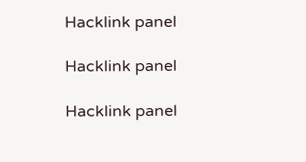Hacklink panel

Hacklink panel

Hacklink panel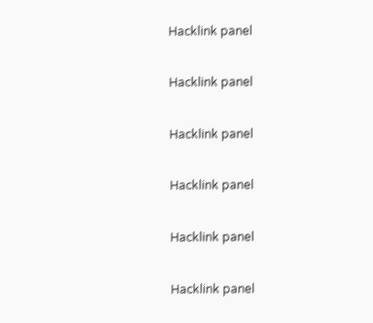Hacklink panel

Hacklink panel

Hacklink panel

Hacklink panel

Hacklink panel

Hacklink panel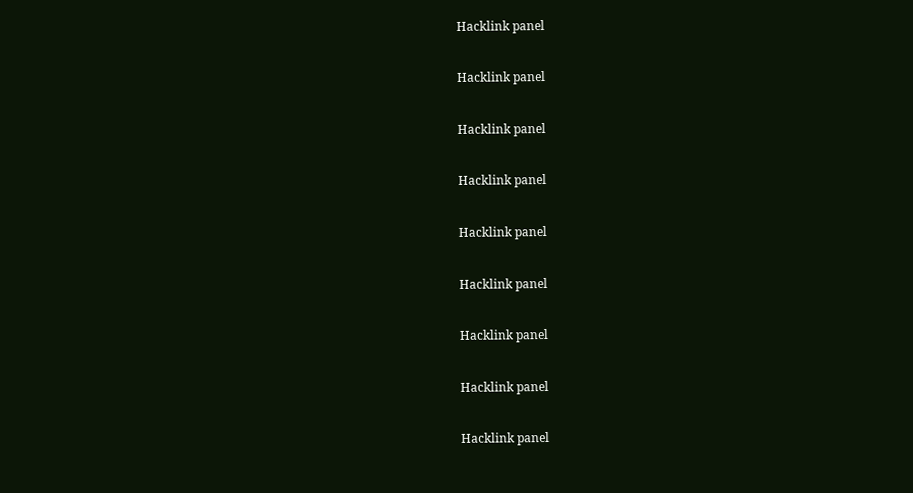Hacklink panel

Hacklink panel

Hacklink panel

Hacklink panel

Hacklink panel

Hacklink panel

Hacklink panel

Hacklink panel

Hacklink panel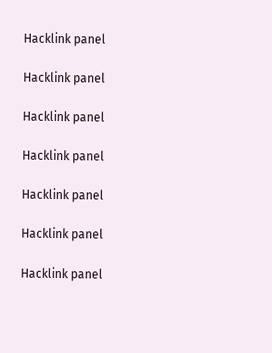Hacklink panel

Hacklink panel

Hacklink panel

Hacklink panel

Hacklink panel

Hacklink panel

Hacklink panel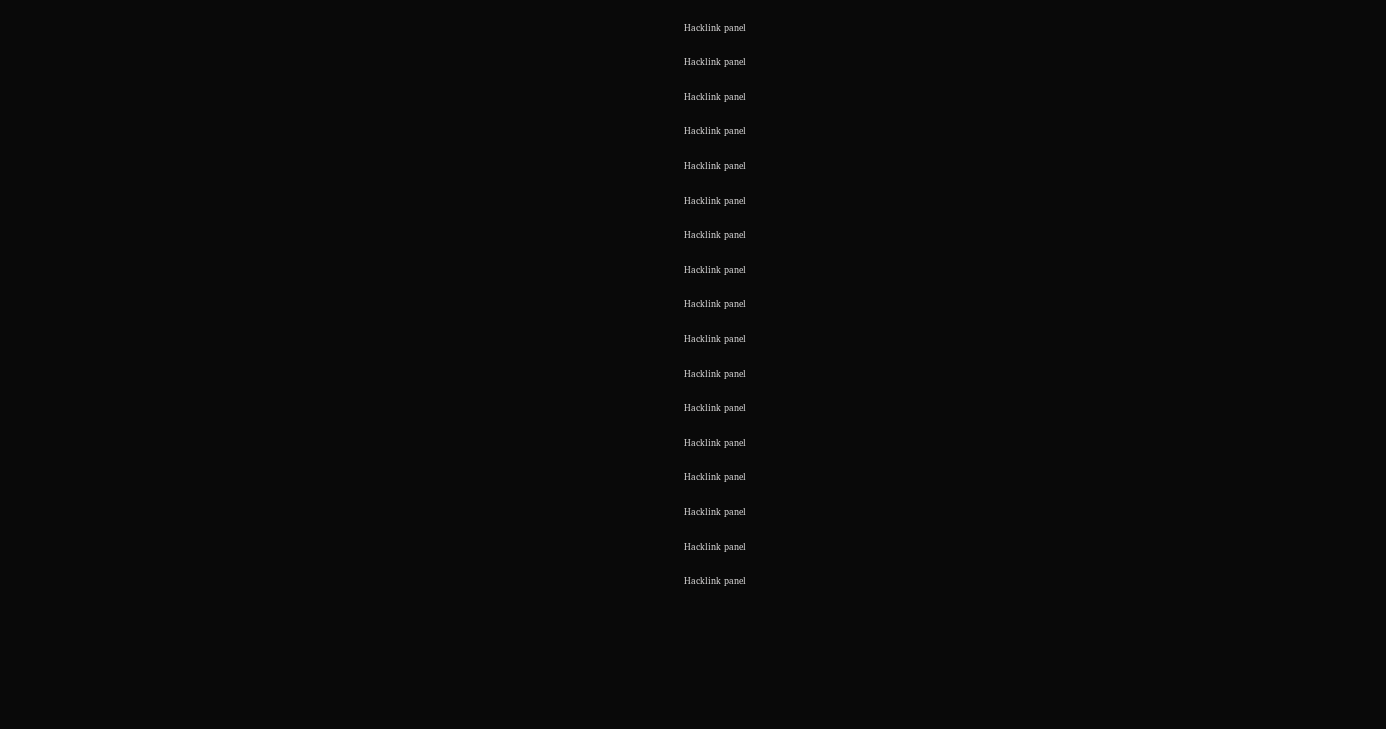Hacklink panel

Hacklink panel

Hacklink panel

Hacklink panel

Hacklink panel

Hacklink panel

Hacklink panel

Hacklink panel

Hacklink panel

Hacklink panel

Hacklink panel

Hacklink panel

Hacklink panel

Hacklink panel

Hacklink panel

Hacklink panel

Hacklink panel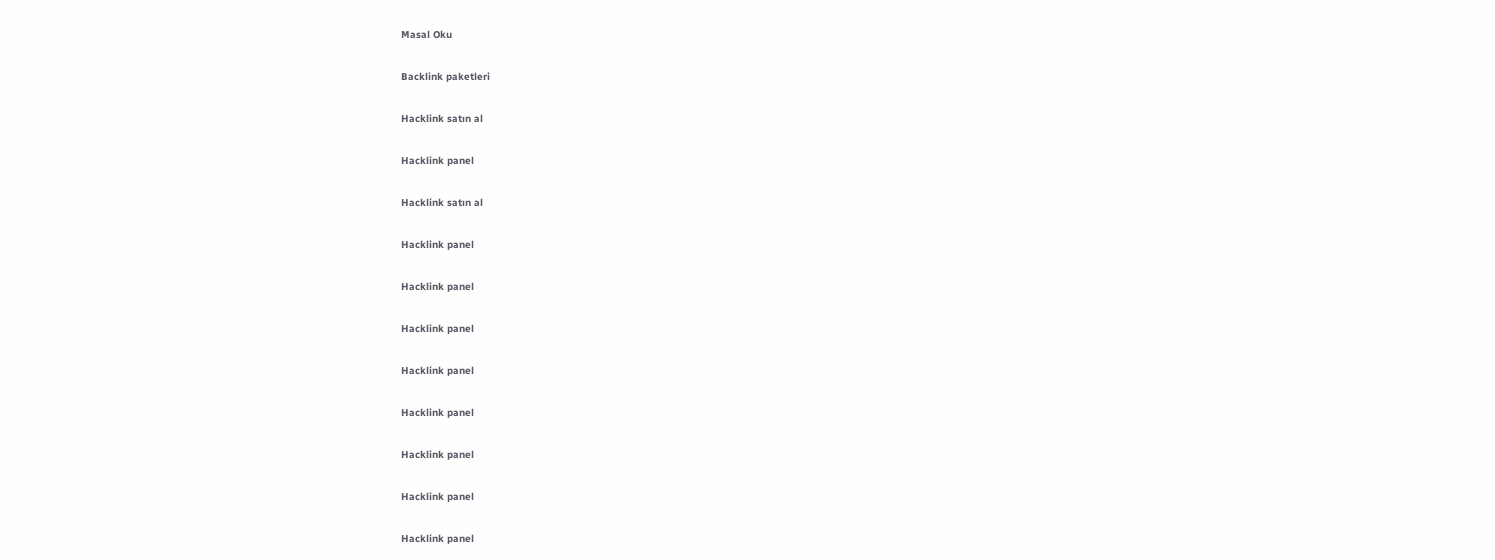Masal Oku

Backlink paketleri

Hacklink satın al

Hacklink panel

Hacklink satın al

Hacklink panel

Hacklink panel

Hacklink panel

Hacklink panel

Hacklink panel

Hacklink panel

Hacklink panel

Hacklink panel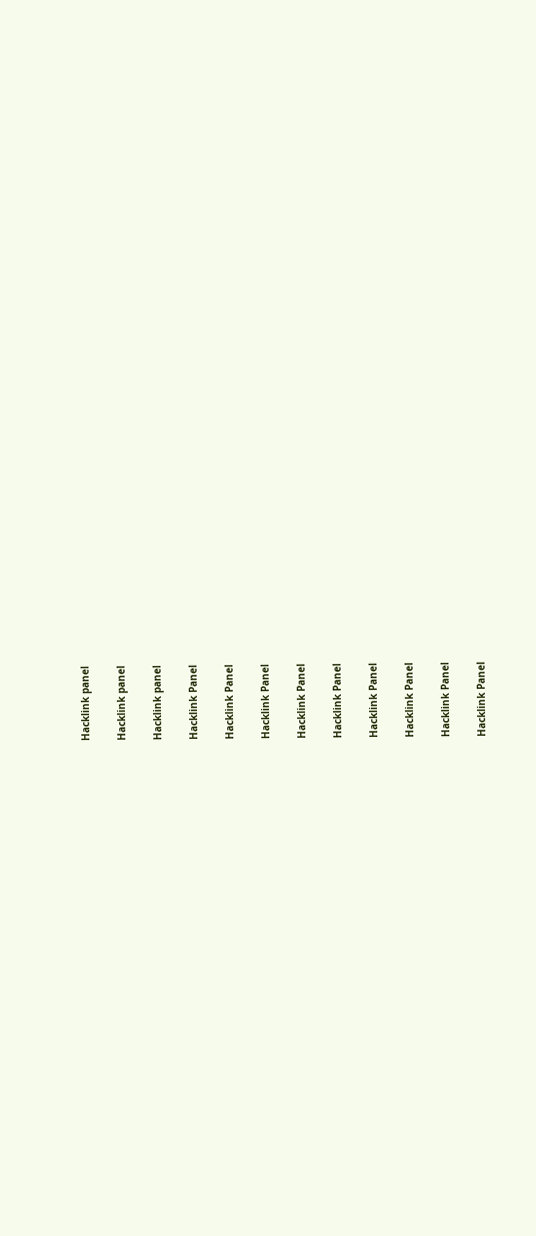Hacklink panel

Hacklink panel

Hacklink panel

Hacklink Panel

Hacklink Panel

Hacklink Panel

Hacklink Panel

Hacklink Panel

Hacklink Panel

Hacklink Panel

Hacklink Panel

Hacklink Panel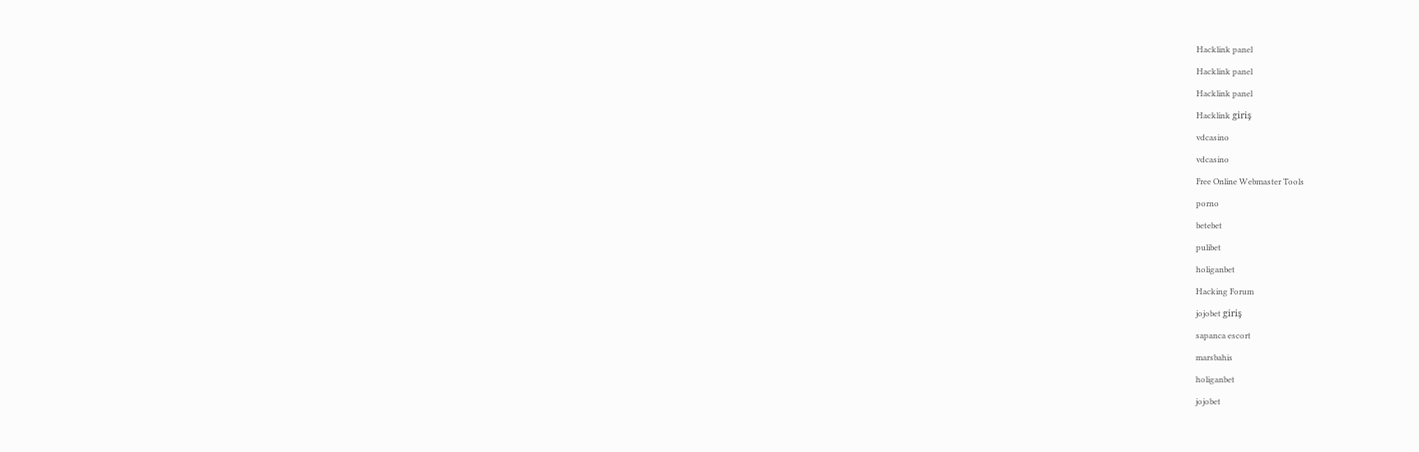Hacklink panel

Hacklink panel

Hacklink panel

Hacklink giriş

vdcasino

vdcasino

Free Online Webmaster Tools

porno

betebet

pulibet

holiganbet

Hacking Forum

jojobet giriş

sapanca escort

marsbahis

holiganbet

jojobet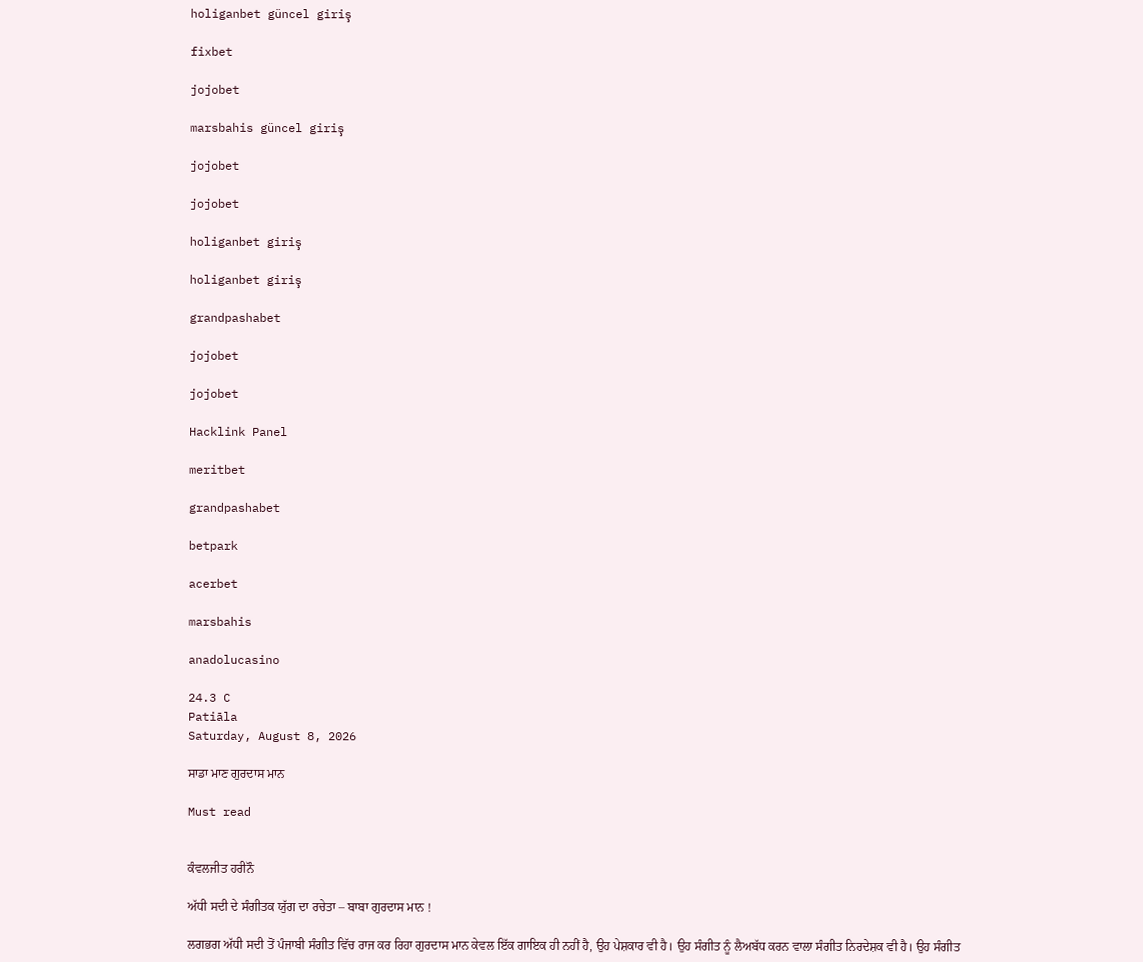holiganbet güncel giriş

fixbet

jojobet

marsbahis güncel giriş

jojobet

jojobet

holiganbet giriş

holiganbet giriş

grandpashabet

jojobet

jojobet

Hacklink Panel

meritbet

grandpashabet

betpark

acerbet

marsbahis

anadolucasino

24.3 C
Patiāla
Saturday, August 8, 2026

ਸਾਡਾ ਮਾਣ ਗੁਰਦਾਸ ਮਾਨ

Must read


ਕੰਵਲਜੀਤ ਹਰੀਨੌ

ਅੱਧੀ ਸਦੀ ਦੇ ਸੰਗੀਤਕ ਯੁੱਗ ਦਾ ਰਚੇਤਾ – ਬਾਬਾ ਗੁਰਦਾਸ ਮਾਨ !

ਲਗਭਗ ਅੱਧੀ ਸਦੀ ਤੋਂ ਪੰਜਾਬੀ ਸੰਗੀਤ ਵਿੱਚ ਰਾਜ ਕਰ ਰਿਹਾ ਗੁਰਦਾਸ ਮਾਨ ਕੇਵਲ ਇੱਕ ਗਾਇਕ ਹੀ ਨਹੀਂ ਹੈ, ਉਹ ਪੇਸ਼ਕਾਰ ਵੀ ਹੈ। ਉਹ ਸੰਗੀਤ ਨੂੰ ਲੈਅਬੱਧ ਕਰਨ ਵਾਲਾ ਸੰਗੀਤ ਨਿਰਦੇਸ਼ਕ ਵੀ ਹੈ। ਉਹ ਸੰਗੀਤ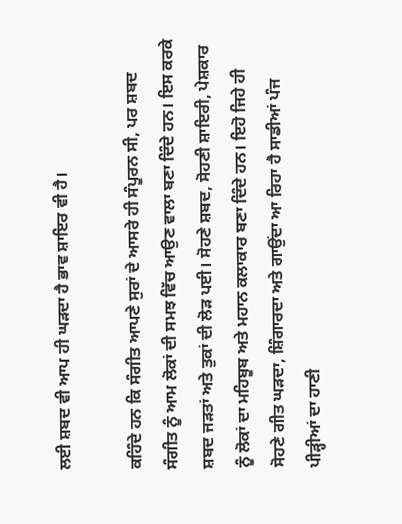ਲਈ ਸ਼ਬਦ ਵੀ ਆਪ ਹੀ ਘੜਦਾ ਹੈ ਭਾਵ ਸ਼ਾਇਰ ਵੀ ਹੈ।

ਕਹਿੰਦੇ ਹਨ ਕਿ ਸੰਗੀਤ ਆਪਣੇ ਸੁਰਾਂ ਦੇ ਆਸਰੇ ਹੀ ਸੰਪੂਰਨ ਸੀ, ਪਰ ਸ਼ਬਦ ਸੰਗੀਤ ਨੂੰ ਆਮ ਲੋਕਾਂ ਦੀ ਸਮਝ ਵਿੱਚ ਆਉਣ ਵਾਲਾ ਬਣਾ ਦਿੰਦੇ ਹਨ। ਇਸ ਕਰਕੇ ਸ਼ਬਦ ਜੜਤਾਂ ਅਤੇ ਤੁਕਾਂ ਦੀ ਲੋੜ ਪਈ। ਸੋਹਣੇ ਸ਼ਬਦ, ਸੋਹਣੀ ਸ਼ਾਇਰੀ, ਪੇਸ਼ਕਾਰ ਨੂੰ ਲੋਕਾਂ ਦਾ ਮਹਿਬੂਬ ਅਤੇ ਮਹਾਨ ਕਲਾਕਾਰ ਬਣਾ ਦਿੰਦੇ ਹਨ। ਇਹੋ ਜਿਹੇ ਹੀ ਸੋਹਣੇ ਗੀਤ ਘੜਦਾ, ਸ਼ਿੰਗਾਰਦਾ ਅਤੇ ਗਾਉਂਦਾ ਆ ਰਿਹਾ ਹੈ ਸਾਡੀਆਂ ਪੰਜ ਪੀੜ੍ਹੀਆਂ ਦਾ ਹਾਣੀ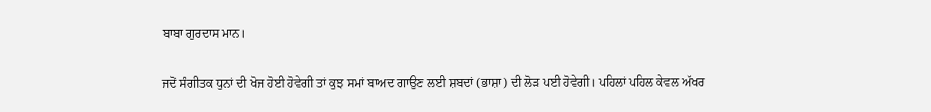ਬਾਬਾ ਗੁਰਦਾਸ ਮਾਨ।

ਜਦੋਂ ਸੰਗੀਤਕ ਧੁਨਾਂ ਦੀ ਖੋਜ ਹੋਈ ਹੋਵੇਗੀ ਤਾਂ ਕੁਝ ਸਮਾਂ ਬਾਅਦ ਗਾਉਣ ਲਈ ਸ਼ਬਦਾਂ (ਭਾਸ਼ਾ) ਦੀ ਲੋੜ ਪਈ ਹੋਵੇਗੀ। ਪਹਿਲਾਂ ਪਹਿਲ ਕੇਵਲ ਅੱਖਰ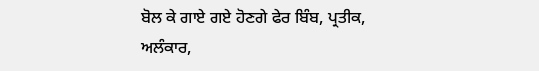ਬੋਲ ਕੇ ਗਾਏ ਗਏ ਹੋਣਗੇ ਫੇਰ ਬਿੰਬ, ਪ੍ਰਤੀਕ, ਅਲੰਕਾਰ,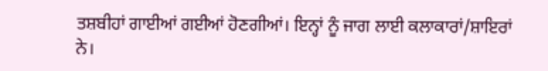ਤਸ਼ਬੀਹਾਂ ਗਾਈਆਂ ਗਈਆਂ ਹੋਣਗੀਆਂ। ਇਨ੍ਹਾਂ ਨੂੰ ਜਾਗ ਲਾਈ ਕਲਾਕਾਰਾਂ/ਸ਼ਾਇਰਾਂ ਨੇ।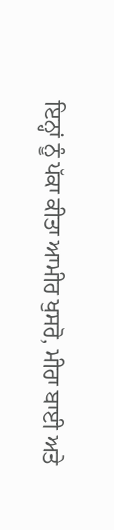ਇਨ੍ਹਾਂ ਨੂੰ ਪੱਕਾ ਕੀਤਾ ਆਮੀਰ ਖੁਸਰੋ, ਮੀਰਾ ਬਾਈ ਅਤੇ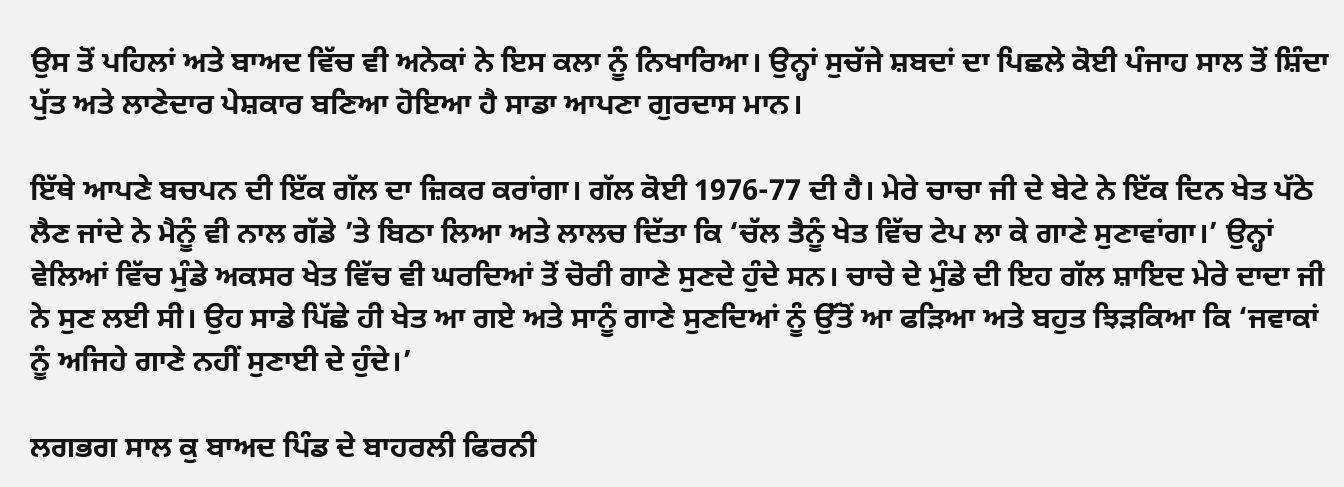ਉਸ ਤੋਂ ਪਹਿਲਾਂ ਅਤੇ ਬਾਅਦ ਵਿੱਚ ਵੀ ਅਨੇਕਾਂ ਨੇ ਇਸ ਕਲਾ ਨੂੰ ਨਿਖਾਰਿਆ। ਉਨ੍ਹਾਂ ਸੁਚੱਜੇ ਸ਼ਬਦਾਂ ਦਾ ਪਿਛਲੇ ਕੋਈ ਪੰਜਾਹ ਸਾਲ ਤੋਂ ਸ਼ਿੰਦਾ ਪੁੱਤ ਅਤੇ ਲਾਣੇਦਾਰ ਪੇਸ਼ਕਾਰ ਬਣਿਆ ਹੋਇਆ ਹੈ ਸਾਡਾ ਆਪਣਾ ਗੁਰਦਾਸ ਮਾਨ।

ਇੱਥੇ ਆਪਣੇ ਬਚਪਨ ਦੀ ਇੱਕ ਗੱਲ ਦਾ ਜ਼ਿਕਰ ਕਰਾਂਗਾ। ਗੱਲ ਕੋਈ 1976-77 ਦੀ ਹੈ। ਮੇਰੇ ਚਾਚਾ ਜੀ ਦੇ ਬੇਟੇ ਨੇ ਇੱਕ ਦਿਨ ਖੇਤ ਪੱਠੇ ਲੈਣ ਜਾਂਦੇ ਨੇ ਮੈਨੂੰ ਵੀ ਨਾਲ ਗੱਡੇ ’ਤੇ ਬਿਠਾ ਲਿਆ ਅਤੇ ਲਾਲਚ ਦਿੱਤਾ ਕਿ ‘ਚੱਲ ਤੈਨੂੰ ਖੇਤ ਵਿੱਚ ਟੇਪ ਲਾ ਕੇ ਗਾਣੇ ਸੁਣਾਵਾਂਗਾ।’ ਉਨ੍ਹਾਂ ਵੇਲਿਆਂ ਵਿੱਚ ਮੁੰਡੇ ਅਕਸਰ ਖੇਤ ਵਿੱਚ ਵੀ ਘਰਦਿਆਂ ਤੋਂ ਚੋਰੀ ਗਾਣੇ ਸੁਣਦੇ ਹੁੰਦੇ ਸਨ। ਚਾਚੇ ਦੇ ਮੁੰਡੇ ਦੀ ਇਹ ਗੱਲ ਸ਼ਾਇਦ ਮੇਰੇ ਦਾਦਾ ਜੀ ਨੇ ਸੁਣ ਲਈ ਸੀ। ਉਹ ਸਾਡੇ ਪਿੱਛੇ ਹੀ ਖੇਤ ਆ ਗਏ ਅਤੇ ਸਾਨੂੰ ਗਾਣੇ ਸੁਣਦਿਆਂ ਨੂੰ ਉੱਤੋਂ ਆ ਫੜਿਆ ਅਤੇ ਬਹੁਤ ਝਿੜਕਿਆ ਕਿ ‘ਜਵਾਕਾਂ ਨੂੰ ਅਜਿਹੇ ਗਾਣੇ ਨਹੀਂ ਸੁਣਾਈ ਦੇ ਹੁੰਦੇ।’

ਲਗਭਗ ਸਾਲ ਕੁ ਬਾਅਦ ਪਿੰਡ ਦੇ ਬਾਹਰਲੀ ਫਿਰਨੀ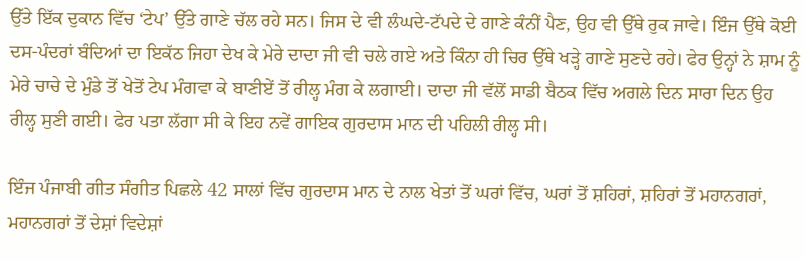ਉੱਤੇ ਇੱਕ ਦੁਕਾਨ ਵਿੱਚ ‘ਟੇਪ’ ਉੱਤੇ ਗਾਣੇ ਚੱਲ ਰਹੇ ਸਨ। ਜਿਸ ਦੇ ਵੀ ਲੰਘਦੇ-ਟੱਪਦੇ ਦੇ ਗਾਣੇ ਕੰਨੀਂ ਪੈਣ, ਉਹ ਵੀ ਉੱਥੇ ਰੁਕ ਜਾਵੇ। ਇੰਜ ਉੱਥੇ ਕੋਈ ਦਸ-ਪੰਦਰਾਂ ਬੰਦਿਆਂ ਦਾ ਇਕੱਠ ਜਿਹਾ ਦੇਖ ਕੇ ਮੇਰੇ ਦਾਦਾ ਜੀ ਵੀ ਚਲੇ ਗਏ ਅਤੇ ਕਿੰਨਾ ਹੀ ਚਿਰ ਉੱਥੇ ਖੜ੍ਹੇ ਗਾਣੇ ਸੁਣਦੇ ਰਹੇ। ਫੇਰ ਉਨ੍ਹਾਂ ਨੇ ਸ਼ਾਮ ਨੂੰ ਮੇਰੇ ਚਾਚੇ ਦੇ ਮੁੰਡੇ ਤੋਂ ਖੇਤੋਂ ਟੇਪ ਮੰਗਵਾ ਕੇ ਬਾਣੀਏਂ ਤੋਂ ਰੀਲ੍ਹ ਮੰਗ ਕੇ ਲਗਾਈ। ਦਾਦਾ ਜੀ ਵੱਲੋਂ ਸਾਡੀ ਬੈਠਕ ਵਿੱਚ ਅਗਲੇ ਦਿਨ ਸਾਰਾ ਦਿਨ ਉਹ ਰੀਲ੍ਹ ਸੁਣੀ ਗਈ। ਫੇਰ ਪਤਾ ਲੱਗਾ ਸੀ ਕੇ ਇਹ ਨਵੇਂ ਗਾਇਕ ਗੁਰਦਾਸ ਮਾਨ ਦੀ ਪਹਿਲੀ ਰੀਲ੍ਹ ਸੀ।

ਇੰਜ ਪੰਜਾਬੀ ਗੀਤ ਸੰਗੀਤ ਪਿਛਲੇ 42 ਸਾਲਾਂ ਵਿੱਚ ਗੁਰਦਾਸ ਮਾਨ ਦੇ ਨਾਲ ਖੇਤਾਂ ਤੋਂ ਘਰਾਂ ਵਿੱਚ, ਘਰਾਂ ਤੋਂ ਸ਼ਹਿਰਾਂ, ਸ਼ਹਿਰਾਂ ਤੋਂ ਮਹਾਨਗਰਾਂ, ਮਹਾਨਗਰਾਂ ਤੋਂ ਦੇਸ਼ਾਂ ਵਿਦੇਸ਼ਾਂ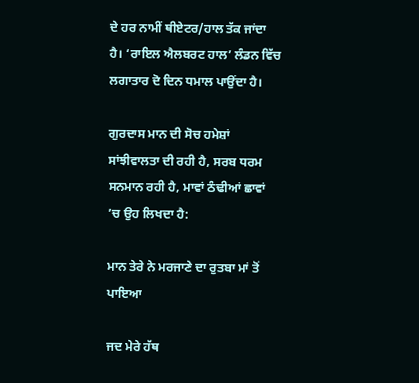ਦੇ ਹਰ ਨਾਮੀਂ ਥੀਏਟਰ/ਹਾਲ ਤੱਕ ਜਾਂਦਾ ਹੈ। ‘ਰਾਇਲ ਐਲਬਰਟ ਹਾਲ’ ਲੰਡਨ ਵਿੱਚ ਲਗਾਤਾਰ ਦੋ ਦਿਨ ਧਮਾਲ ਪਾਉਂਦਾ ਹੈ।

ਗੁਰਦਾਸ ਮਾਨ ਦੀ ਸੋਚ ਹਮੇਸ਼ਾਂ ਸਾਂਝੀਵਾਲਤਾ ਦੀ ਰਹੀ ਹੈ, ਸਰਬ ਧਰਮ ਸਨਮਾਨ ਰਹੀ ਹੈ, ਮਾਵਾਂ ਠੰਢੀਆਂ ਛਾਵਾਂ ’ਚ ਉਹ ਲਿਖਦਾ ਹੈ:

ਮਾਨ ਤੇਰੇ ਨੇ ਮਰਜਾਣੇ ਦਾ ਰੁਤਬਾ ਮਾਂ ਤੋਂ ਪਾਇਆ

ਜਦ ਮੇਰੇ ਹੱਥ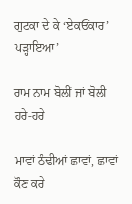ਗੁਟਕਾ ਦੇ ਕੇ ‘ਏਕਓਂਕਾਰ’ ਪੜ੍ਹਾਇਆ’

ਰਾਮ ਨਾਮ ਬੋਲੀਂ ਜਾਂ ਬੋਲੀ ਹਰੇ-ਹਰੇ

ਮਾਵਾਂ ਠੰਢੀਆਂ ਛਾਵਾਂ, ਛਾਵਾਂ ਕੌਣ ਕਰੇ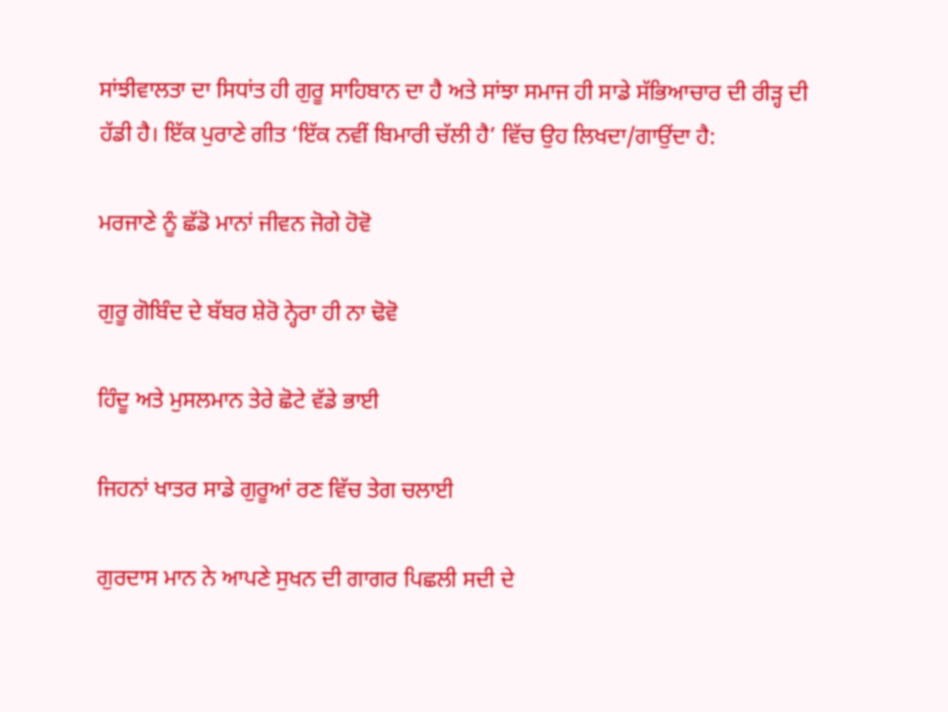ਸਾਂਝੀਵਾਲਤਾ ਦਾ ਸਿਧਾਂਤ ਹੀ ਗੁਰੂ ਸਾਹਿਬਾਨ ਦਾ ਹੈ ਅਤੇ ਸਾਂਝਾ ਸਮਾਜ ਹੀ ਸਾਡੇ ਸੱਭਿਆਚਾਰ ਦੀ ਰੀੜ੍ਹ ਦੀ ਹੱਡੀ ਹੈ। ਇੱਕ ਪੁਰਾਣੇ ਗੀਤ ‘ਇੱਕ ਨਵੀਂ ਬਿਮਾਰੀ ਚੱਲੀ ਹੈ’ ਵਿੱਚ ਉਹ ਲਿਖਦਾ/ਗਾਉਂਦਾ ਹੈ:

ਮਰਜਾਣੇ ਨੂੰ ਛੱਡੋ ਮਾਨਾਂ ਜੀਵਨ ਜੋਗੇ ਹੋਵੋ

ਗੁਰੂ ਗੋਬਿੰਦ ਦੇ ਬੱਬਰ ਸ਼ੇਰੋ ਨ੍ਹੇਰਾ ਹੀ ਨਾ ਢੋਵੋ

ਹਿੰਦੂ ਅਤੇ ਮੁਸਲਮਾਨ ਤੇਰੇ ਛੋਟੇ ਵੱਡੇ ਭਾਈ

ਜਿਹਨਾਂ ਖਾਤਰ ਸਾਡੇ ਗੁਰੂਆਂ ਰਣ ਵਿੱਚ ਤੇਗ ਚਲਾਈ

ਗੁਰਦਾਸ ਮਾਨ ਨੇ ਆਪਣੇ ਸੁਖਨ ਦੀ ਗਾਗਰ ਪਿਛਲੀ ਸਦੀ ਦੇ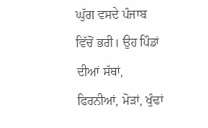ਘੁੱਗ ਵਸਦੇ ਪੰਜਾਬ ਵਿੱਚੋਂ ਭਰੀ। ਉਹ ਪਿੰਡਾਂ ਦੀਆਂ ਸੱਥਾਂ, ਫਿਰਨੀਆਂ, ਮੋੜਾਂ, ਖੁੰਢਾਂ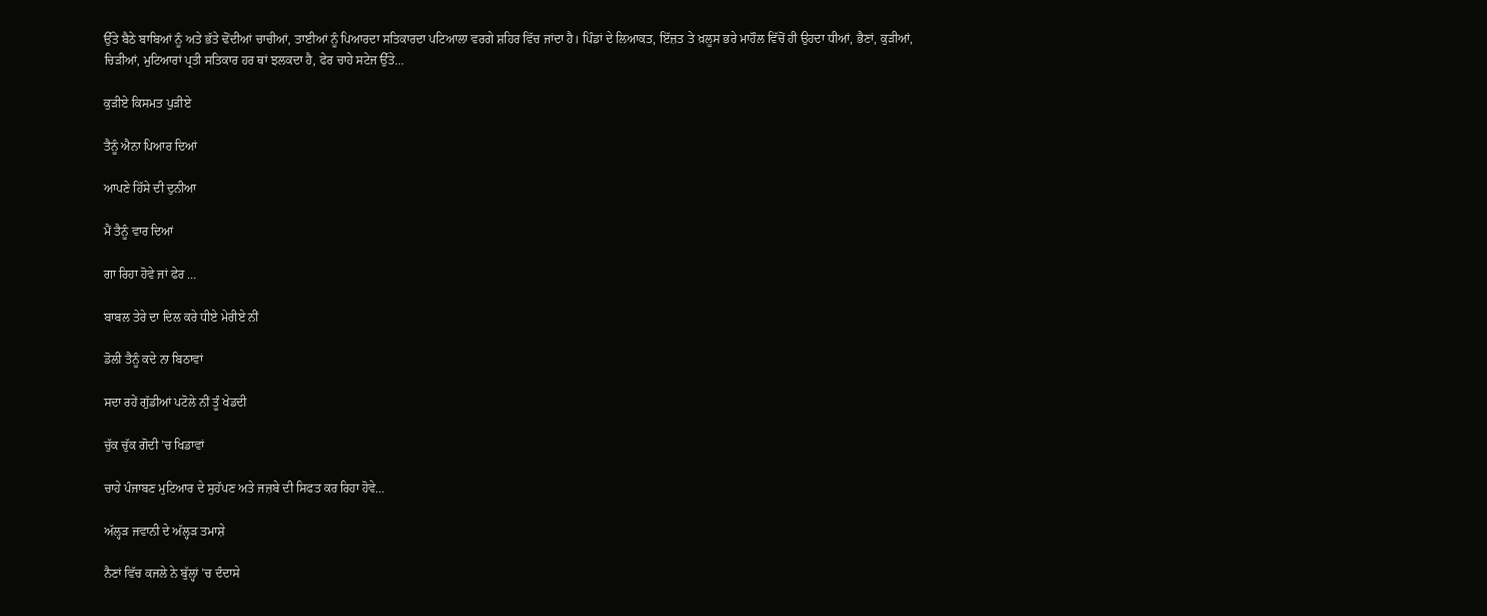ਉੱਤੇ ਬੈਠੇ ਬਾਬਿਆਂ ਨੂੰ ਅਤੇ ਭੱਤੇ ਢੋਂਦੀਆਂ ਚਾਚੀਆਂ, ਤਾਈਆਂ ਨੂੰ ਪਿਆਰਦਾ ਸਤਿਕਾਰਦਾ ਪਟਿਆਲਾ ਵਰਗੇ ਸ਼ਹਿਰ ਵਿੱਚ ਜਾਂਦਾ ਹੈ। ਪਿੰਡਾਂ ਦੇ ਲਿਆਕਤ, ਇੱਜ਼ਤ ਤੇ ਖ਼ਲੂਸ ਭਰੇ ਮਾਹੌਲ ਵਿੱਚੋਂ ਹੀ ਉਹਦਾ ਧੀਆਂ, ਭੈਣਾਂ, ਕੁੜੀਆਂ, ਚਿੜੀਆਂ, ਮੁਟਿਆਰਾਂ ਪ੍ਰਤੀ ਸਤਿਕਾਰ ਹਰ ਥਾਂ ਝਲਕਦਾ ਹੈ, ਫੇਰ ਚਾਹੇ ਸਟੇਜ ਉੱਤੇ…

ਕੁੜੀਏ ਕਿਸਮਤ ਪੁੜੀਏ

ਤੈਨੂੰ ਐਨਾ ਪਿਆਰ ਦਿਆਂ

ਆਪਣੇ ਹਿੱਸੇ ਦੀ ਦੁਨੀਆ

ਮੈਂ ਤੈਨੂੰ ਵਾਰ ਦਿਆਂ

ਗਾ ਰਿਹਾ ਹੋਵੇ ਜਾਂ ਫੇਰ …

ਬਾਬਲ ਤੇਰੇ ਦਾ ਦਿਲ ਕਰੇ ਧੀਏ ਮੇਰੀਏ ਨੀਂ

ਡੋਲੀ ਤੈਨੂੰ ਕਦੇ ਨਾ ਬਿਠਾਵਾਂ

ਸਦਾ ਰਹੇਂ ਗੁੱਡੀਆਂ ਪਟੋਲੇ ਨੀਂ ਤੂੰ ਖੇਡਦੀ

ਚੁੱਕ ਚੁੱਕ ਗੋਦੀ ’ਚ ਖਿਡਾਵਾਂ

ਚਾਹੇ ਪੰਜਾਬਣ ਮੁਟਿਆਰ ਦੇ ਸੁਹੱਪਣ ਅਤੇ ਜਜ਼ਬੇ ਦੀ ਸਿਫਤ ਕਰ ਰਿਹਾ ਹੋਵੇ…

ਅੱਲ੍ਹੜ ਜਵਾਨੀ ਦੇ ਅੱਲ੍ਹੜ ਤਮਾਸ਼ੇ

ਨੈਣਾਂ ਵਿੱਚ ਕਜਲੇ ਨੇ ਬੁੱਲ੍ਹਾਂ ’ਚ ਦੰਦਾਸੇ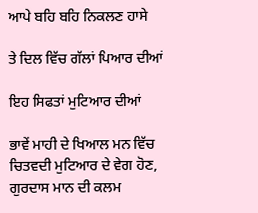ਆਪੇ ਬਹਿ ਬਹਿ ਨਿਕਲਣ ਹਾਸੇ

ਤੇ ਦਿਲ ਵਿੱਚ ਗੱਲਾਂ ਪਿਆਰ ਦੀਆਂ

ਇਹ ਸਿਫਤਾਂ ਮੁਟਿਆਰ ਦੀਆਂ

ਭਾਵੇਂ ਮਾਹੀ ਦੇ ਖਿਆਲ ਮਨ ਵਿੱਚ ਚਿਤਵਦੀ ਮੁਟਿਆਰ ਦੇ ਵੇਗ ਹੋਣ, ਗੁਰਦਾਸ ਮਾਨ ਦੀ ਕਲਮ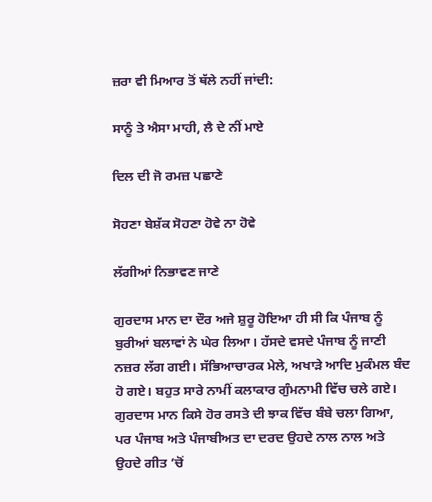ਜ਼ਰਾ ਵੀ ਮਿਆਰ ਤੋਂ ਥੱਲੇ ਨਹੀਂ ਜਾਂਦੀ:

ਸਾਨੂੰ ਤੇ ਐਸਾ ਮਾਹੀ, ਲੈ ਦੇ ਨੀਂ ਮਾਏ

ਦਿਲ ਦੀ ਜੋ ਰਮਜ਼ ਪਛਾਣੇ

ਸੋਹਣਾ ਬੇਸ਼ੱਕ ਸੋਹਣਾ ਹੋਵੇ ਨਾ ਹੋਵੇ

ਲੱਗੀਆਂ ਨਿਭਾਵਣ ਜਾਣੇ

ਗੁਰਦਾਸ ਮਾਨ ਦਾ ਦੌਰ ਅਜੇ ਸ਼ੁਰੂ ਹੋਇਆ ਹੀ ਸੀ ਕਿ ਪੰਜਾਬ ਨੂੰ ਬੁਰੀਆਂ ਬਲਾਵਾਂ ਨੇ ਘੇਰ ਲਿਆ। ਹੱਸਦੇ ਵਸਦੇ ਪੰਜਾਬ ਨੂੰ ਜਾਣੀ ਨਜ਼ਰ ਲੱਗ ਗਈ। ਸੱਭਿਆਚਾਰਕ ਮੇਲੇ, ਅਖਾੜੇ ਆਦਿ ਮੁਕੰਮਲ ਬੰਦ ਹੋ ਗਏ। ਬਹੁਤ ਸਾਰੇ ਨਾਮੀਂ ਕਲਾਕਾਰ ਗੁੰਮਨਾਮੀ ਵਿੱਚ ਚਲੇ ਗਏ। ਗੁਰਦਾਸ ਮਾਨ ਕਿਸੇ ਹੋਰ ਰਸਤੇ ਦੀ ਝਾਕ ਵਿੱਚ ਬੰਬੇ ਚਲਾ ਗਿਆ, ਪਰ ਪੰਜਾਬ ਅਤੇ ਪੰਜਾਬੀਅਤ ਦਾ ਦਰਦ ਉਹਦੇ ਨਾਲ ਨਾਲ ਅਤੇ ਉਹਦੇ ਗੀਤ ’ਚੋਂ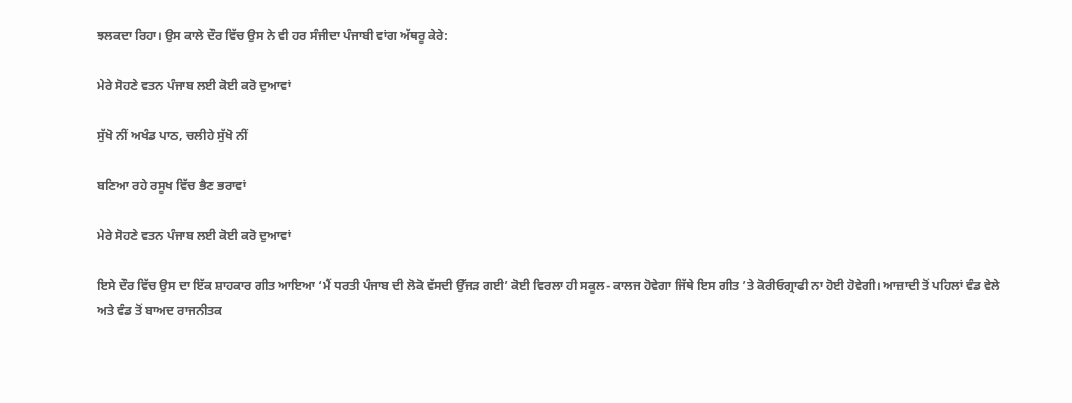ਝਲਕਦਾ ਰਿਹਾ। ਉਸ ਕਾਲੇ ਦੌਰ ਵਿੱਚ ਉਸ ਨੇ ਵੀ ਹਰ ਸੰਜੀਦਾ ਪੰਜਾਬੀ ਵਾਂਗ ਅੱਥਰੂ ਕੇਰੇ:

ਮੇਰੇ ਸੋਹਣੇ ਵਤਨ ਪੰਜਾਬ ਲਈ ਕੋਈ ਕਰੋ ਦੁਆਵਾਂ

ਸੁੱਖੋ ਨੀਂ ਅਖੰਡ ਪਾਠ, ਚਲੀਹੇ ਸੁੱਖੋ ਨੀਂ

ਬਣਿਆ ਰਹੇ ਰਸੂਖ ਵਿੱਚ ਭੈਣ ਭਰਾਵਾਂ

ਮੇਰੇ ਸੋਹਣੇ ਵਤਨ ਪੰਜਾਬ ਲਈ ਕੋਈ ਕਰੋ ਦੁਆਵਾਂ

ਇਸੇ ਦੌਰ ਵਿੱਚ ਉਸ ਦਾ ਇੱਕ ਸ਼ਾਹਕਾਰ ਗੀਤ ਆਇਆ ‘ਮੈਂ ਧਰਤੀ ਪੰਜਾਬ ਦੀ ਲੋਕੋ ਵੱਸਦੀ ਉੱਜੜ ਗਈ’ ਕੋਈ ਵਿਰਲਾ ਹੀ ਸਕੂਲ- ਕਾਲਜ ਹੋਵੇਗਾ ਜਿੱਥੇ ਇਸ ਗੀਤ ’ਤੇ ਕੋਰੀਓਗ੍ਰਾਫੀ ਨਾ ਹੋਈ ਹੋਵੇਗੀ। ਆਜ਼ਾਦੀ ਤੋਂ ਪਹਿਲਾਂ ਵੰਡ ਵੇਲੇ ਅਤੇ ਵੰਡ ਤੋਂ ਬਾਅਦ ਰਾਜਨੀਤਕ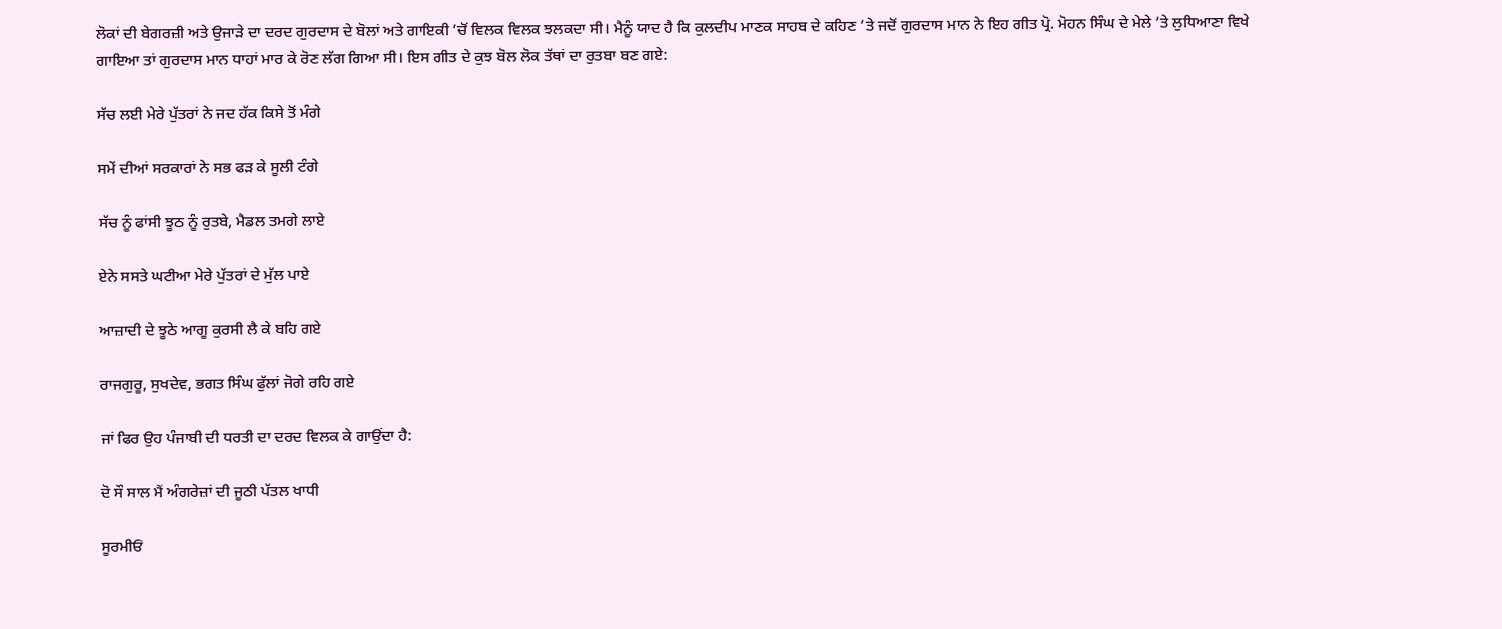ਲੋਕਾਂ ਦੀ ਬੇਗਰਜ਼ੀ ਅਤੇ ਉਜਾੜੇ ਦਾ ਦਰਦ ਗੁਰਦਾਸ ਦੇ ਬੋਲਾਂ ਅਤੇ ਗਾਇਕੀ ’ਚੋਂ ਵਿਲਕ ਵਿਲਕ ਝਲਕਦਾ ਸੀ। ਮੈਨੂੰ ਯਾਦ ਹੈ ਕਿ ਕੁਲਦੀਪ ਮਾਣਕ ਸਾਹਬ ਦੇ ਕਹਿਣ ’ਤੇ ਜਦੋਂ ਗੁਰਦਾਸ ਮਾਨ ਨੇ ਇਹ ਗੀਤ ਪ੍ਰੋ. ਮੋਹਨ ਸਿੰਘ ਦੇ ਮੇਲੇ ’ਤੇ ਲੁਧਿਆਣਾ ਵਿਖੇ ਗਾਇਆ ਤਾਂ ਗੁਰਦਾਸ ਮਾਨ ਧਾਹਾਂ ਮਾਰ ਕੇ ਰੋਣ ਲੱਗ ਗਿਆ ਸੀ। ਇਸ ਗੀਤ ਦੇ ਕੁਝ ਬੋਲ ਲੋਕ ਤੱਥਾਂ ਦਾ ਰੁਤਬਾ ਬਣ ਗਏ:

ਸੱਚ ਲਈ ਮੇਰੇ ਪੁੱਤਰਾਂ ਨੇ ਜਦ ਹੱਕ ਕਿਸੇ ਤੋਂ ਮੰਗੇ

ਸਮੇਂ ਦੀਆਂ ਸਰਕਾਰਾਂ ਨੇ ਸਭ ਫੜ ਕੇ ਸੂਲੀ ਟੰਗੇ

ਸੱਚ ਨੂੰ ਫਾਂਸੀ ਝੂਠ ਨੂੰ ਰੁਤਬੇ, ਮੈਡਲ ਤਮਗੇ ਲਾਏ

ਏਨੇ ਸਸਤੇ ਘਟੀਆ ਮੇਰੇ ਪੁੱਤਰਾਂ ਦੇ ਮੁੱਲ ਪਾਏ

ਆਜ਼ਾਦੀ ਦੇ ਝੂਠੇ ਆਗੂ ਕੁਰਸੀ ਲੈ ਕੇ ਬਹਿ ਗਏ

ਰਾਜਗੁਰੂ, ਸੁਖਦੇਵ, ਭਗਤ ਸਿੰਘ ਫੁੱਲਾਂ ਜੋਗੇ ਰਹਿ ਗਏ

ਜਾਂ ਫਿਰ ਉਹ ਪੰਜਾਬੀ ਦੀ ਧਰਤੀ ਦਾ ਦਰਦ ਵਿਲਕ ਕੇ ਗਾਉਂਦਾ ਹੈ:

ਦੋ ਸੌ ਸਾਲ ਮੈਂ ਅੰਗਰੇਜ਼ਾਂ ਦੀ ਜੂਠੀ ਪੱਤਲ ਖਾਧੀ

ਸੂਰਮੀਓਂ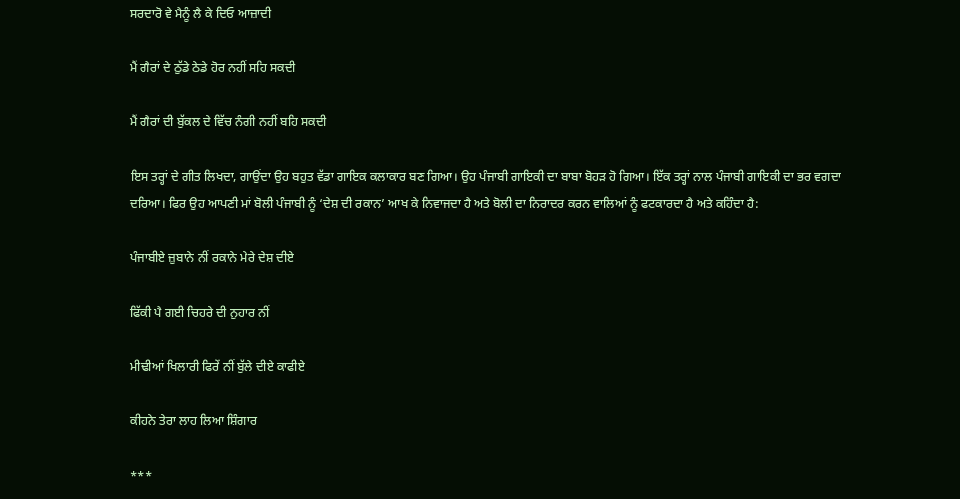ਸਰਦਾਰੋ ਵੇ ਮੈਨੂੰ ਲੈ ਕੇ ਦਿਓ ਆਜ਼ਾਦੀ

ਮੈਂ ਗੈਰਾਂ ਦੇ ਠੁੱਡੇ ਠੇਡੇ ਹੋਰ ਨਹੀਂ ਸਹਿ ਸਕਦੀ

ਮੈਂ ਗੈਰਾਂ ਦੀ ਬੁੱਕਲ ਦੇ ਵਿੱਚ ਨੰਗੀ ਨਹੀਂ ਬਹਿ ਸਕਦੀ

ਇਸ ਤਰ੍ਹਾਂ ਦੇ ਗੀਤ ਲਿਖਦਾ, ਗਾਉਂਦਾ ਉਹ ਬਹੁਤ ਵੱਡਾ ਗਾਇਕ ਕਲਾਕਾਰ ਬਣ ਗਿਆ। ਉਹ ਪੰਜਾਬੀ ਗਾਇਕੀ ਦਾ ਬਾਬਾ ਬੋਹੜ ਹੋ ਗਿਆ। ਇੱਕ ਤਰ੍ਹਾਂ ਨਾਲ ਪੰਜਾਬੀ ਗਾਇਕੀ ਦਾ ਭਰ ਵਗਦਾ ਦਰਿਆ। ਫਿਰ ਉਹ ਆਪਣੀ ਮਾਂ ਬੋਲੀ ਪੰਜਾਬੀ ਨੂੰ ‘ਦੇਸ਼ ਦੀ ਰਕਾਨ’ ਆਖ ਕੇ ਨਿਵਾਜਦਾ ਹੈ ਅਤੇ ਬੋਲੀ ਦਾ ਨਿਰਾਦਰ ਕਰਨ ਵਾਲਿਆਂ ਨੂੰ ਫਟਕਾਰਦਾ ਹੈ ਅਤੇ ਕਹਿੰਦਾ ਹੈ:

ਪੰਜਾਬੀਏ ਜ਼ੁਬਾਨੇ ਨੀਂ ਰਕਾਨੇ ਮੇਰੇ ਦੇਸ਼ ਦੀਏ

ਫਿੱਕੀ ਪੈ ਗਈ ਚਿਹਰੇ ਦੀ ਨੁਹਾਰ ਨੀਂ

ਮੀਢੀਆਂ ਖਿਲਾਰੀ ਫਿਰੇਂ ਨੀਂ ਬੁੱਲੇ ਦੀਏ ਕਾਫੀਏ

ਕੀਹਨੇ ਤੇਰਾ ਲਾਹ ਲਿਆ ਸ਼ਿੰਗਾਰ

***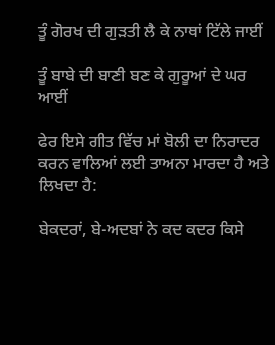ਤੂੰ ਗੋਰਖ ਦੀ ਗੁੜਤੀ ਲੈ ਕੇ ਨਾਥਾਂ ਟਿੱਲੇ ਜਾਈਂ

ਤੂੰ ਬਾਬੇ ਦੀ ਬਾਣੀ ਬਣ ਕੇ ਗੁਰੂਆਂ ਦੇ ਘਰ ਆਈਂ

ਫੇਰ ਇਸੇ ਗੀਤ ਵਿੱਚ ਮਾਂ ਬੋਲੀ ਦਾ ਨਿਰਾਦਰ ਕਰਨ ਵਾਲਿਆਂ ਲਈ ਤਾਅਨਾ ਮਾਰਦਾ ਹੈ ਅਤੇ ਲਿਖਦਾ ਹੈ:

ਬੇਕਦਰਾਂ, ਬੇ-ਅਦਬਾਂ ਨੇ ਕਦ ਕਦਰ ਕਿਸੇ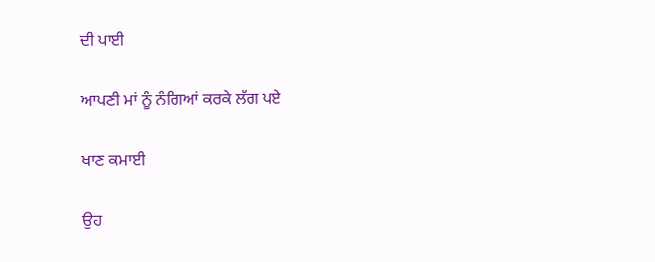ਦੀ ਪਾਈ

ਆਪਣੀ ਮਾਂ ਨੂੰ ਨੰਗਿਆਂ ਕਰਕੇ ਲੱਗ ਪਏ

ਖਾਣ ਕਮਾਈ

ਉਹ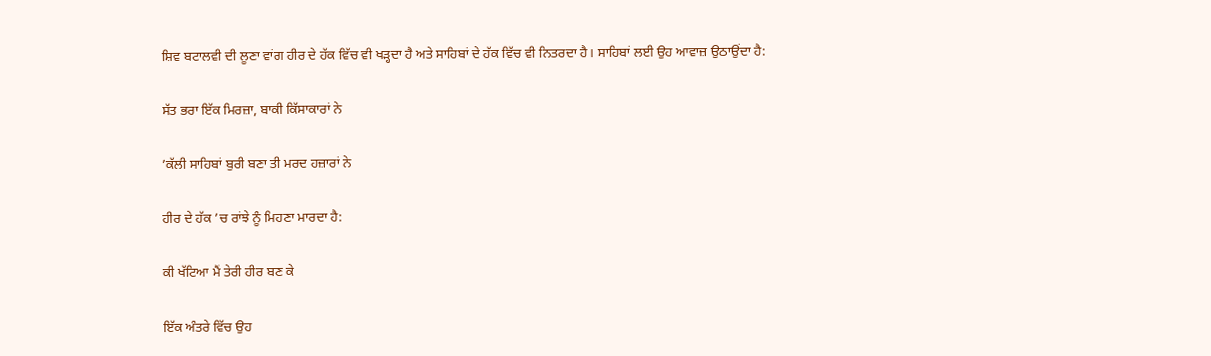ਸ਼ਿਵ ਬਟਾਲਵੀ ਦੀ ਲੂਣਾ ਵਾਂਗ ਹੀਰ ਦੇ ਹੱਕ ਵਿੱਚ ਵੀ ਖੜ੍ਹਦਾ ਹੈ ਅਤੇ ਸਾਹਿਬਾਂ ਦੇ ਹੱਕ ਵਿੱਚ ਵੀ ਨਿਤਰਦਾ ਹੈ। ਸਾਹਿਬਾਂ ਲਈ ਉਹ ਆਵਾਜ਼ ਉਠਾਉਂਦਾ ਹੈ:

ਸੱਤ ਭਰਾ ਇੱਕ ਮਿਰਜ਼ਾ, ਬਾਕੀ ਕਿੱਸਾਕਾਰਾਂ ਨੇ

’ਕੱਲੀ ਸਾਹਿਬਾਂ ਬੁਰੀ ਬਣਾ ਤੀ ਮਰਦ ਹਜ਼ਾਰਾਂ ਨੇ

ਹੀਰ ਦੇ ਹੱਕ ’ਚ ਰਾਂਝੇ ਨੂੰ ਮਿਹਣਾ ਮਾਰਦਾ ਹੈ:

ਕੀ ਖੱਟਿਆ ਮੈਂ ਤੇਰੀ ਹੀਰ ਬਣ ਕੇ

ਇੱਕ ਅੰਤਰੇ ਵਿੱਚ ਉਹ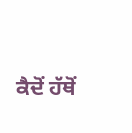ਕੈਦੋਂ ਹੱਥੋਂ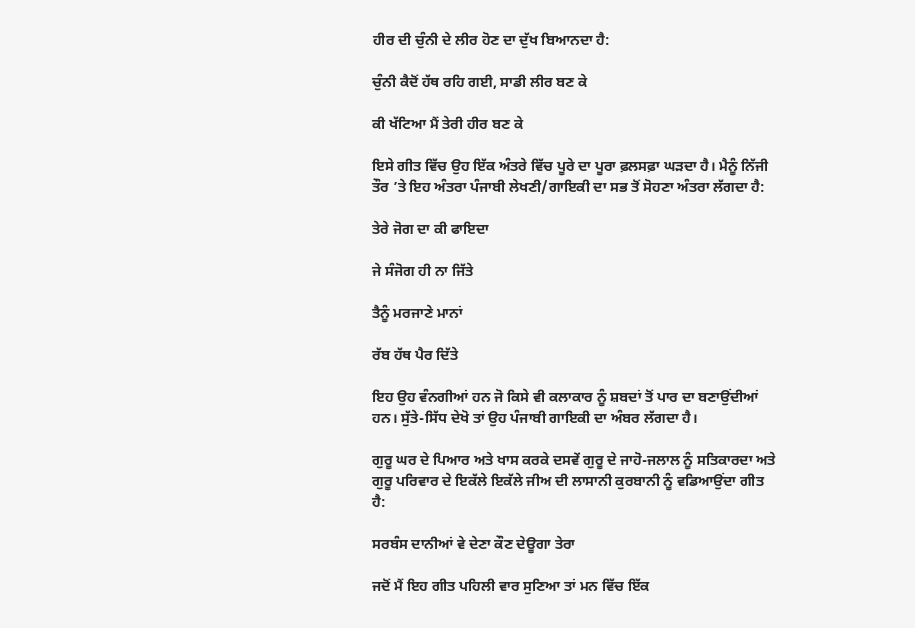ਹੀਰ ਦੀ ਚੁੰਨੀ ਦੇ ਲੀਰ ਹੋਣ ਦਾ ਦੁੱਖ ਬਿਆਨਦਾ ਹੈ:

ਚੁੰਨੀ ਕੈਦੋਂ ਹੱਥ ਰਹਿ ਗਈ, ਸਾਡੀ ਲੀਰ ਬਣ ਕੇ

ਕੀ ਖੱਟਿਆ ਮੈਂ ਤੇਰੀ ਹੀਰ ਬਣ ਕੇ

ਇਸੇ ਗੀਤ ਵਿੱਚ ਉਹ ਇੱਕ ਅੰਤਰੇ ਵਿੱਚ ਪੂਰੇ ਦਾ ਪੂਰਾ ਫ਼ਲਸਫ਼ਾ ਘੜਦਾ ਹੈ। ਮੈਨੂੰ ਨਿੱਜੀ ਤੌਰ ’ਤੇ ਇਹ ਅੰਤਰਾ ਪੰਜਾਬੀ ਲੇਖਣੀ/ਗਾਇਕੀ ਦਾ ਸਭ ਤੋਂ ਸੋਹਣਾ ਅੰਤਰਾ ਲੱਗਦਾ ਹੈ:

ਤੇਰੇ ਜੋਗ ਦਾ ਕੀ ਫਾਇਦਾ

ਜੇ ਸੰਜੋਗ ਹੀ ਨਾ ਜਿੱਤੇ

ਤੈਨੂੰ ਮਰਜਾਣੇ ਮਾਨਾਂ

ਰੱਬ ਹੱਥ ਪੈਰ ਦਿੱਤੇ

ਇਹ ਉਹ ਵੰਨਗੀਆਂ ਹਨ ਜੋ ਕਿਸੇ ਵੀ ਕਲਾਕਾਰ ਨੂੰ ਸ਼ਬਦਾਂ ਤੋਂ ਪਾਰ ਦਾ ਬਣਾਉਂਦੀਆਂ ਹਨ। ਸੁੱਤੇ-ਸਿੱਧ ਦੇਖੋ ਤਾਂ ਉਹ ਪੰਜਾਬੀ ਗਾਇਕੀ ਦਾ ਅੰਬਰ ਲੱਗਦਾ ਹੈ।

ਗੁਰੂ ਘਰ ਦੇ ਪਿਆਰ ਅਤੇ ਖਾਸ ਕਰਕੇ ਦਸਵੇਂ ਗੁਰੂ ਦੇ ਜਾਹੋ-ਜਲਾਲ ਨੂੰ ਸਤਿਕਾਰਦਾ ਅਤੇ ਗੁਰੂ ਪਰਿਵਾਰ ਦੇ ਇਕੱਲੇ ਇਕੱਲੇ ਜੀਅ ਦੀ ਲਾਸਾਨੀ ਕੁਰਬਾਨੀ ਨੂੰ ਵਡਿਆਉਂਦਾ ਗੀਤ ਹੈ:

ਸਰਬੰਸ ਦਾਨੀਆਂ ਵੇ ਦੇਣਾ ਕੌਣ ਦੇਊਗਾ ਤੇਰਾ

ਜਦੋਂ ਮੈਂ ਇਹ ਗੀਤ ਪਹਿਲੀ ਵਾਰ ਸੁਣਿਆ ਤਾਂ ਮਨ ਵਿੱਚ ਇੱਕ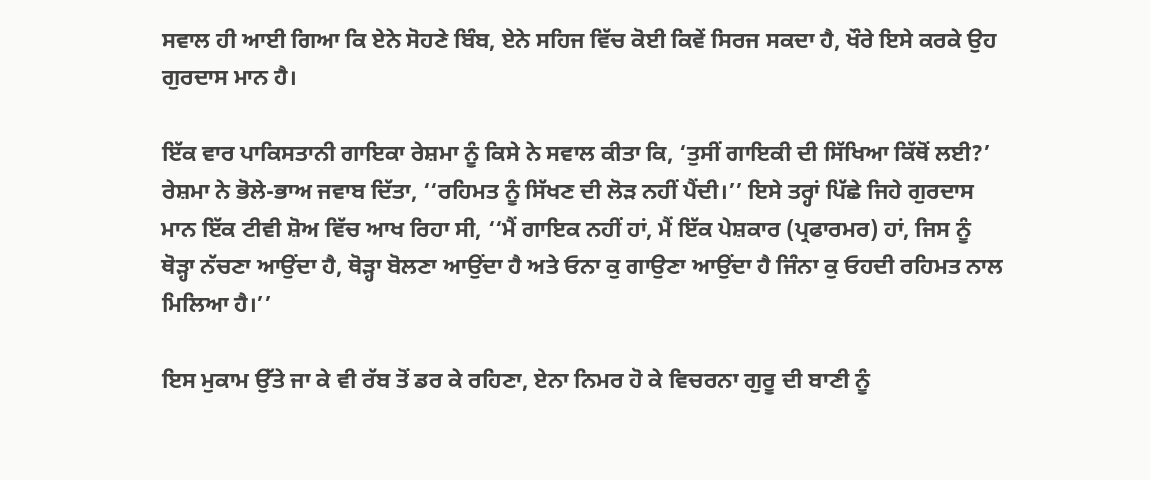ਸਵਾਲ ਹੀ ਆਈ ਗਿਆ ਕਿ ਏਨੇ ਸੋਹਣੇ ਬਿੰਬ, ਏਨੇ ਸਹਿਜ ਵਿੱਚ ਕੋਈ ਕਿਵੇਂ ਸਿਰਜ ਸਕਦਾ ਹੈ, ਖੌਰੇ ਇਸੇ ਕਰਕੇ ਉਹ ਗੁਰਦਾਸ ਮਾਨ ਹੈ।

ਇੱਕ ਵਾਰ ਪਾਕਿਸਤਾਨੀ ਗਾਇਕਾ ਰੇਸ਼ਮਾ ਨੂੰ ਕਿਸੇ ਨੇ ਸਵਾਲ ਕੀਤਾ ਕਿ, ‘ਤੁਸੀਂ ਗਾਇਕੀ ਦੀ ਸਿੱਖਿਆ ਕਿੱਥੋਂ ਲਈ?’ ਰੇਸ਼ਮਾ ਨੇ ਭੋਲੇ-ਭਾਅ ਜਵਾਬ ਦਿੱਤਾ, ‘‘ਰਹਿਮਤ ਨੂੰ ਸਿੱਖਣ ਦੀ ਲੋੜ ਨਹੀਂ ਪੈਂਦੀ।’’ ਇਸੇ ਤਰ੍ਹਾਂ ਪਿੱਛੇ ਜਿਹੇ ਗੁਰਦਾਸ ਮਾਨ ਇੱਕ ਟੀਵੀ ਸ਼ੋਅ ਵਿੱਚ ਆਖ ਰਿਹਾ ਸੀ, ‘‘ਮੈਂ ਗਾਇਕ ਨਹੀਂ ਹਾਂ, ਮੈਂ ਇੱਕ ਪੇਸ਼ਕਾਰ (ਪ੍ਰਫਾਰਮਰ) ਹਾਂ, ਜਿਸ ਨੂੰ ਥੋੜ੍ਹਾ ਨੱਚਣਾ ਆਉਂਦਾ ਹੈ, ਥੋੜ੍ਹਾ ਬੋਲਣਾ ਆਉਂਦਾ ਹੈ ਅਤੇ ਓਨਾ ਕੁ ਗਾਉਣਾ ਆਉਂਦਾ ਹੈ ਜਿੰਨਾ ਕੁ ਓਹਦੀ ਰਹਿਮਤ ਨਾਲ ਮਿਲਿਆ ਹੈ।’’

ਇਸ ਮੁਕਾਮ ਉੱਤੇ ਜਾ ਕੇ ਵੀ ਰੱਬ ਤੋਂ ਡਰ ਕੇ ਰਹਿਣਾ, ਏਨਾ ਨਿਮਰ ਹੋ ਕੇ ਵਿਚਰਨਾ ਗੁਰੂ ਦੀ ਬਾਣੀ ਨੂੰ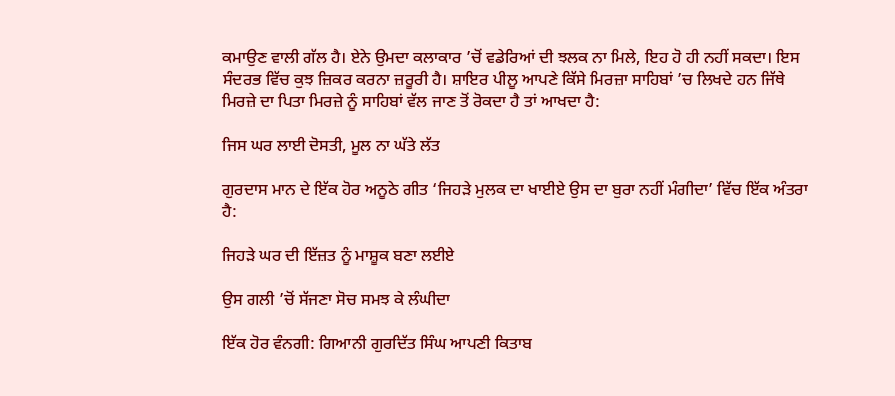ਕਮਾਉਣ ਵਾਲੀ ਗੱਲ ਹੈ। ਏਨੇ ਉਮਦਾ ਕਲਾਕਾਰ ’ਚੋਂ ਵਡੇਰਿਆਂ ਦੀ ਝਲਕ ਨਾ ਮਿਲੇ, ਇਹ ਹੋ ਹੀ ਨਹੀਂ ਸਕਦਾ। ਇਸ ਸੰਦਰਭ ਵਿੱਚ ਕੁਝ ਜ਼ਿਕਰ ਕਰਨਾ ਜ਼ਰੂਰੀ ਹੈ। ਸ਼ਾਇਰ ਪੀਲੂ ਆਪਣੇ ਕਿੱਸੇ ਮਿਰਜ਼ਾ ਸਾਹਿਬਾਂ ’ਚ ਲਿਖਦੇ ਹਨ ਜਿੱਥੇ ਮਿਰਜ਼ੇ ਦਾ ਪਿਤਾ ਮਿਰਜ਼ੇ ਨੂੰ ਸਾਹਿਬਾਂ ਵੱਲ ਜਾਣ ਤੋਂ ਰੋਕਦਾ ਹੈ ਤਾਂ ਆਖਦਾ ਹੈ:

ਜਿਸ ਘਰ ਲਾਈ ਦੋਸਤੀ, ਮੂਲ ਨਾ ਘੱਤੇ ਲੱਤ

ਗੁਰਦਾਸ ਮਾਨ ਦੇ ਇੱਕ ਹੋਰ ਅਨੂਠੇ ਗੀਤ ‘ਜਿਹੜੇ ਮੁਲਕ ਦਾ ਖਾਈਏ ਉਸ ਦਾ ਬੁਰਾ ਨਹੀਂ ਮੰਗੀਦਾ’ ਵਿੱਚ ਇੱਕ ਅੰਤਰਾ ਹੈ:

ਜਿਹੜੇ ਘਰ ਦੀ ਇੱਜ਼ਤ ਨੂੰ ਮਾਸ਼ੂਕ ਬਣਾ ਲਈਏ

ਉਸ ਗਲੀ ’ਚੋਂ ਸੱਜਣਾ ਸੋਚ ਸਮਝ ਕੇ ਲੰਘੀਦਾ

ਇੱਕ ਹੋਰ ਵੰਨਗੀ: ਗਿਆਨੀ ਗੁਰਦਿੱਤ ਸਿੰਘ ਆਪਣੀ ਕਿਤਾਬ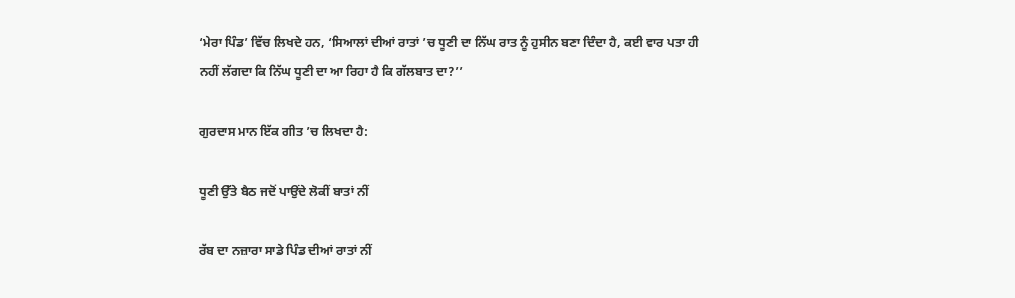‘ਮੇਰਾ ਪਿੰਡ’ ਵਿੱਚ ਲਿਖਦੇ ਹਨ, ‘ਸਿਆਲਾਂ ਦੀਆਂ ਰਾਤਾਂ ’ਚ ਧੂਣੀ ਦਾ ਨਿੱਘ ਰਾਤ ਨੂੰ ਹੁਸੀਨ ਬਣਾ ਦਿੰਦਾ ਹੈ, ਕਈ ਵਾਰ ਪਤਾ ਹੀ ਨਹੀਂ ਲੱਗਦਾ ਕਿ ਨਿੱਘ ਧੂਣੀ ਦਾ ਆ ਰਿਹਾ ਹੈ ਕਿ ਗੱਲਬਾਤ ਦਾ?’’

ਗੁਰਦਾਸ ਮਾਨ ਇੱਕ ਗੀਤ ’ਚ ਲਿਖਦਾ ਹੈ:

ਧੂਣੀ ਉੱਤੇ ਬੈਠ ਜਦੋਂ ਪਾਉਂਦੇ ਲੋਕੀਂ ਬਾਤਾਂ ਨੀਂ

ਰੱਬ ਦਾ ਨਜ਼ਾਰਾ ਸਾਡੇ ਪਿੰਡ ਦੀਆਂ ਰਾਤਾਂ ਨੀਂ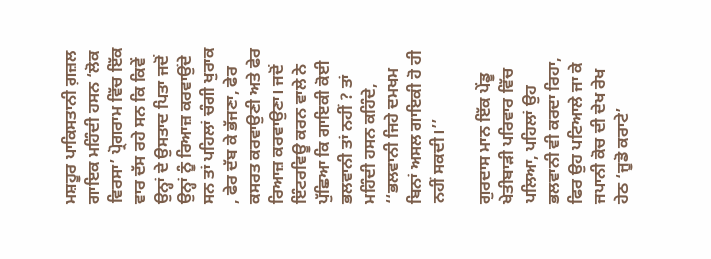ਮਸ਼ਹੂਰ ਪਾਕਿਸਤਾਨੀ ਗ਼ਜ਼ਲ ਗਾਇਕ ਮਹਿੰਦੀ ਹਸਨ ‘ਲੋਕ ਵਿਰਸਾ’ ਪ੍ਰੋਗਰਾਮ ਵਿੱਚ ਇੱਕ ਵਾਰ ਦੱਸ ਰਹੇ ਸਨ ਕਿ ਕਿਵੇਂ ਉਨ੍ਹਾਂ ਦੇ ਉਸਤਾਦ ਪਿਤਾ ਜਦੋਂ ਉਨ੍ਹਾਂ ਨੂੰ ਰਿਆਜ਼ ਕਰਵਾਉਂਦੇ ਸਨ ਤਾਂ ਪਹਿਲਾਂ ਚੰਗੀ ਖੁਰਾਕ , ਫੇਰ ਦੱਬ ਕੇ ਭੱਜਣਾ, ਫੇਰ ਕਸਰਤ ਕਰਵਾਉਣੀ ਅਤੇ ਫੇਰ ਰਿਆਜ਼ ਕਰਵਾਉਣਾ। ਜਦੋਂ ਇੰਟਰਵਿਊ ਕਰਨ ਵਾਲੇ ਨੇ ਪੁੱਛਿਆ ਕਿ ਗਾਇਕੀ ਕੋਈ ਭਲਵਾਨੀ ਤਾਂ ਨਹੀਂ ? ਤਾਂ ਮਹਿੰਦੀ ਹਸਨ ਕਹਿੰਦੇ, ‘‘ਭਲਵਾਨੀ ਜਿਹੇ ਦਮਖਮ ਬਿਨਾਂ ਅਸਲ ਗਾਇਕੀ ਹੋ ਹੀ ਨਹੀਂ ਸਕਦੀ।’’

ਗੁਰਦਾਸ ਮਾਨ ਇੱਕ ਪੇਂਡੂ ਖੇਤੀਬਾੜੀ ਪਰਿਵਾਰ ਵਿੱਚ ਪਲਿਆ, ਪਹਿਲਾਂ ਉਹ ਭਲਵਾਨੀ ਵੀ ਕਰਦਾ ਰਿਹਾ, ਫਿਰ ਉਹ ਪਟਿਆਲੇ ਜਾ ਕੇ ਜਪਾਨੀ ਕੋਚ ਦੀ ਦੇਖ ਰੇਖ ਹੇਠ ‘ਜੂਡੋ ਕਰਾਟੇ’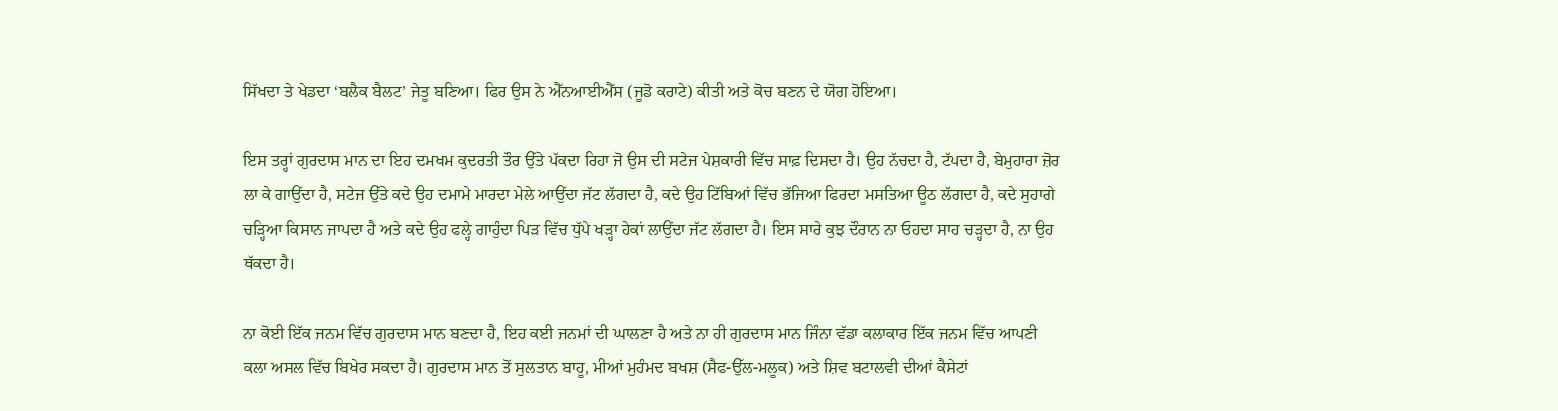ਸਿੱਖਦਾ ਤੇ ਖੇਡਦਾ ‘ਬਲੈਕ ਬੈਲਟ’ ਜੇਤੂ ਬਣਿਆ। ਫਿਰ ਉਸ ਨੇ ਐੱਨਆਈਐੱਸ (ਜੂਡੋ ਕਰਾਟੇ) ਕੀਤੀ ਅਤੇ ਕੋਚ ਬਣਨ ਦੇ ਯੋਗ ਹੋਇਆ।

ਇਸ ਤਰ੍ਹਾਂ ਗੁਰਦਾਸ ਮਾਨ ਦਾ ਇਹ ਦਮਖਮ ਕੁਦਰਤੀ ਤੌਰ ਉੱਤੇ ਪੱਕਦਾ ਰਿਹਾ ਜੋ ਉਸ ਦੀ ਸਟੇਜ ਪੇਸ਼ਕਾਰੀ ਵਿੱਚ ਸਾਫ਼ ਦਿਸਦਾ ਹੈ। ਉਹ ਨੱਚਦਾ ਹੈ, ਟੱਪਦਾ ਹੈ, ਬੇਮੁਹਾਰਾ ਜ਼ੋਰ ਲਾ ਕੇ ਗਾਉਂਦਾ ਹੈ, ਸਟੇਜ ਉੱਤੇ ਕਦੇ ਉਹ ਦਮਾਮੇ ਮਾਰਦਾ ਮੇਲੇ ਆਉਂਦਾ ਜੱਟ ਲੱਗਦਾ ਹੈ, ਕਦੇ ਉਹ ਟਿੱਬਿਆਂ ਵਿੱਚ ਭੱਜਿਆ ਫਿਰਦਾ ਮਸਤਿਆ ਊਠ ਲੱਗਦਾ ਹੈ, ਕਦੇ ਸੁਹਾਗੇ ਚੜ੍ਹਿਆ ਕਿਸਾਨ ਜਾਪਦਾ ਹੈ ਅਤੇ ਕਦੇ ਉਹ ਫਲ੍ਹੇ ਗਾਹੁੰਦਾ ਪਿੜ ਵਿੱਚ ਧੁੱਪੇ ਖੜ੍ਹਾ ਹੇਕਾਂ ਲਾਉਂਦਾ ਜੱਟ ਲੱਗਦਾ ਹੈ। ਇਸ ਸਾਰੇ ਕੁਝ ਦੌਰਾਨ ਨਾ ਓਹਦਾ ਸਾਹ ਚੜ੍ਹਦਾ ਹੈ, ਨਾ ਉਹ ਥੱਕਦਾ ਹੈ।

ਨਾ ਕੋਈ ਇੱਕ ਜਨਮ ਵਿੱਚ ਗੁਰਦਾਸ ਮਾਨ ਬਣਦਾ ਹੈ, ਇਹ ਕਈ ਜਨਮਾਂ ਦੀ ਘਾਲਣਾ ਹੈ ਅਤੇ ਨਾ ਹੀ ਗੁਰਦਾਸ ਮਾਨ ਜਿੰਨਾ ਵੱਡਾ ਕਲਾਕਾਰ ਇੱਕ ਜਨਮ ਵਿੱਚ ਆਪਣੀ ਕਲਾ ਅਸਲ ਵਿੱਚ ਬਿਖੇਰ ਸਕਦਾ ਹੈ। ਗੁਰਦਾਸ ਮਾਨ ਤੋਂ ਸੁਲਤਾਨ ਬਾਹੂ, ਮੀਆਂ ਮੁਹੰਮਦ ਬਖਸ਼ (ਸੈਫ-ਉੱਲ-ਮਲੂਕ) ਅਤੇ ਸ਼ਿਵ ਬਟਾਲਵੀ ਦੀਆਂ ਕੈਸੇਟਾਂ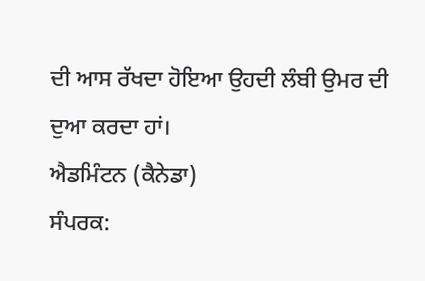ਦੀ ਆਸ ਰੱਖਦਾ ਹੋਇਆ ਉਹਦੀ ਲੰਬੀ ਉਮਰ ਦੀ ਦੁਆ ਕਰਦਾ ਹਾਂ।
ਐਡਮਿੰਟਨ (ਕੈਨੇਡਾ)
ਸੰਪਰਕ: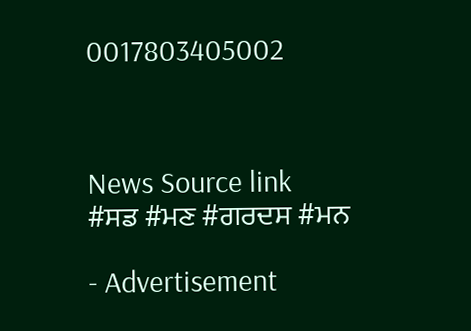0017803405002



News Source link
#ਸਡ #ਮਣ #ਗਰਦਸ #ਮਨ

- Advertisement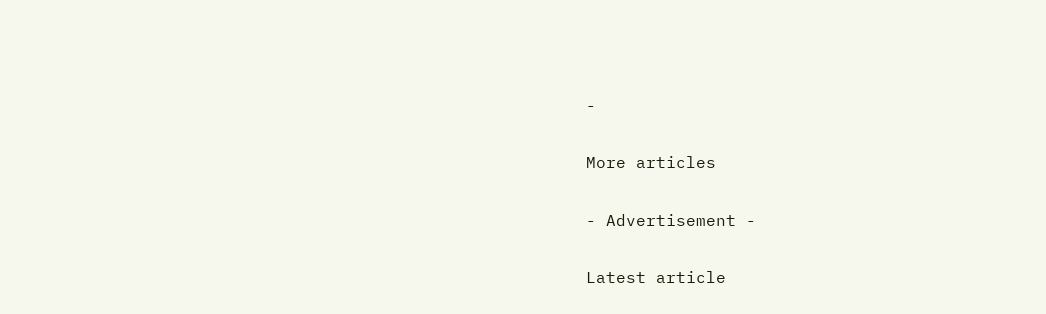-

More articles

- Advertisement -

Latest article